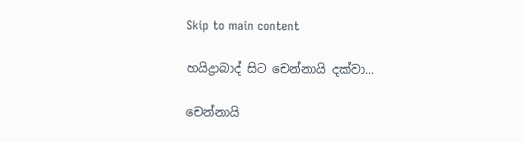Skip to main content

හයිද්‍රාබාද් සිට චෙන්නායි දක්වා...

චෙන්නායි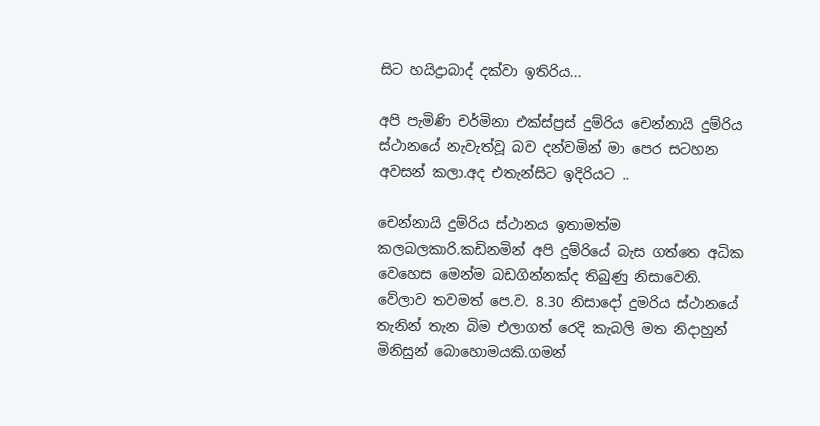සිට හයිද්‍රාබාද් දක්වා ඉතිරිය...

අපි පැමිණි චර්මිනා එක්ස්ප්‍රස් දුම්රිය චෙන්නායි දුම්රිය ස්ථානයේ නැවැත්වූ බව දන්වමින් මා පෙර සටහන අවසන් කලා.අද එතැන්සිට ඉදිරියට ..

චෙන්නායි දුම්රිය ස්ථානය ඉතාමත්ම කලබලකාරි.කඩිනමින් අපි දුම්රියේ බැස ගත්තෙ අධික වෙහෙස මෙන්ම බඩගින්නක්ද තිබුණු නිසාවෙනි.
වේලාව තවමත් පෙ.ව. 8.30 නිසාදෝ දුමරිය ස්ථානයේ තැනින් තැන බිම එලාගත් රෙදි කැබලි මත නිදාහුන් මිනිසුන් බොහොමයකි.ගමන්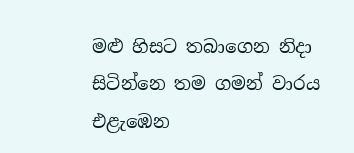මළු හිසට තබාගෙන නිදා සිටින්නෙ තම ගමන් වාරය එළැඹෙන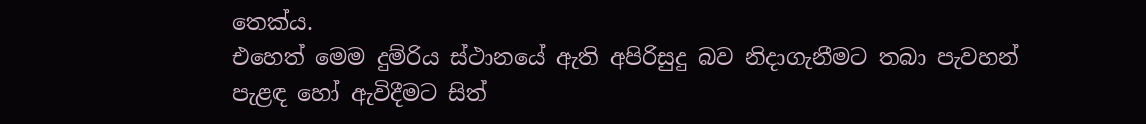තෙක්ය.
එහෙත් මෙම දුම්රිය ස්ථානයේ ඇති අපිරිසුදු බව නිදාගැනීමට තබා පැවහන් පැළඳ හෝ ඇවිදීමට සිත්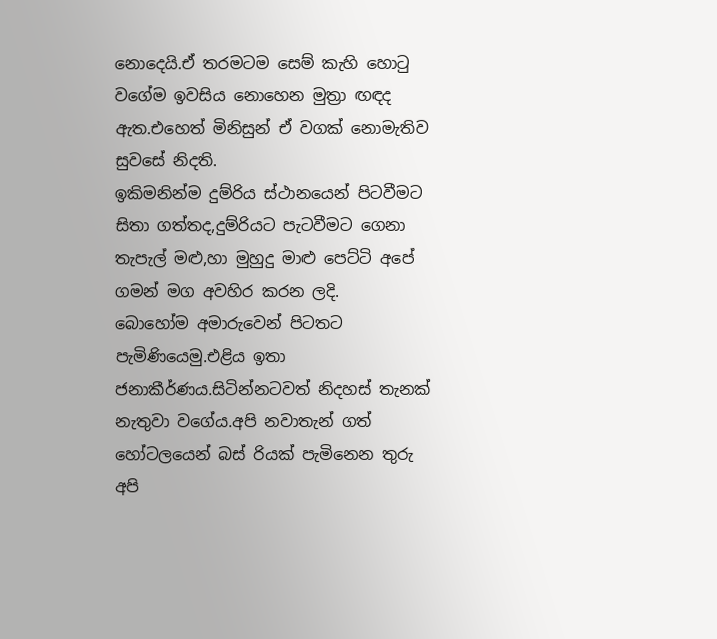නොදෙයි.ඒ තරමටම සෙම් කැහි හොටු වගේම ඉවසිය නොහෙන මුත්‍රා ඟඳද ඇත.එහෙත් මිනිසුන් ඒ වගක් නොමැතිව සුවසේ නිදති.
ඉකිමනින්ම දුම්රිය ස්ථානයෙන් පිටවීමට සිතා ගත්තද,දුම්රියට පැටවීමට ගෙනා තැපැල් මළු,හා මුහුදු මාළු පෙට්ටි අපේ ගමන් මග අවහිර කරන ලදි.
බොහෝම අමාරුවෙන් පිටතට පැමිණියෙමු.එළිය ඉතා ජනාකීර්ණය.සිටින්නටවත් නිදහස් තැනක් නැතුවා වගේය.අපි නවාතැන් ගත් හෝටලයෙන් බස් රියක් පැමිනෙන තුරු අපි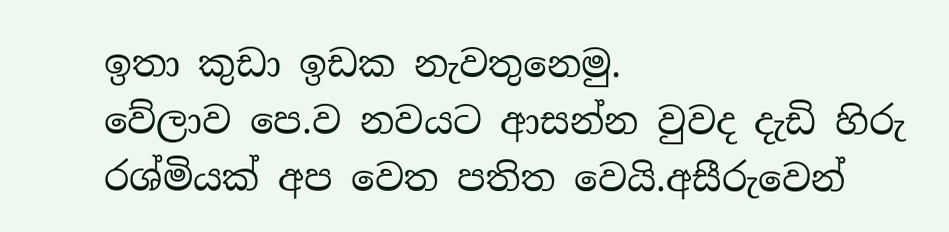ඉතා කුඩා ඉඩක නැවතුනෙමු.
වේලාව පෙ.ව නවයට ආසන්න වුවද දැඩි හිරු රශ්මියක් අප වෙත පතිත වෙයි.අසීරුවෙන්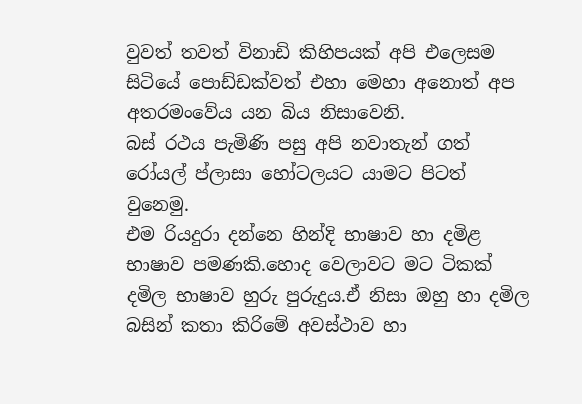වුවත් තවත් විනාඩි කිහිපයක් අපි එලෙසම සිටියේ පොඩ්ඩක්වත් එහා මෙහා අනොත් අප අතරමංවේය යන බිය නිසාවෙනි.
බස් රථය පැමිණි පසු අපි නවාතැන් ගත් රෝයල් ප්ලාසා හෝටලයට යාමට පිටත් වුනෙමු.
එම රියදුරා දන්නෙ හින්දි භාෂාව හා දමිළ භාෂාව පමණකි.හොද වෙලාවට මට ටිකක් දමිල භාෂාව හුරු පුරුදුය.ඒ නිසා ඔහු හා දමිල බසින් කතා කිරිමේ අවස්ථාව හා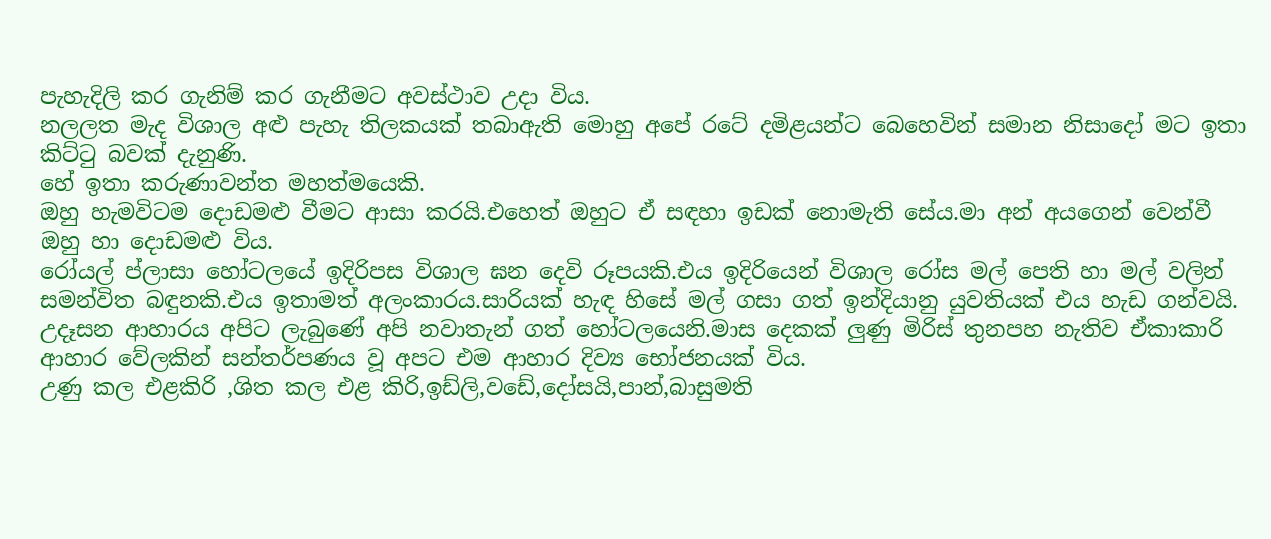පැහැදිලි කර ගැනිම් කර ගැනීමට අවස්ථාව උදා විය.
නලලත මැද විශාල අළු පැහැ තිලකයක් තබාඇති මොහු අපේ රටේ දමිළයන්ට බෙහෙවින් සමාන නිසාදෝ මට ඉතා කිට්ටු බවක් දැනුණි.
හේ ඉතා කරුණාවන්ත මහත්මයෙකි.
ඔහු හැමවිටම දොඩමළු වීමට ආසා කරයි.එහෙත් ඔහුට ඒ සඳහා ඉඩක් නොමැති සේය.මා අන් අයගෙන් වෙන්වී ඔහු හා දොඩමළු විය.
රෝයල් ප්ලාසා හෝටලයේ ඉදිරිපස විශාල ඝන දෙවි රූපයකි.එය ඉදිරියෙන් විශාල රෝස මල් පෙති හා මල් වලින් සමන්විත බඳුනකි.එය ඉතාමත් අලංකාරය.සාරියක් හැඳ හිසේ මල් ගසා ගත් ඉන්දියානු යුවතියක් එය හැඩ ගන්වයි.
උදෑසන ආහාරය අපිට ලැබුණේ අපි නවාතැන් ගත් හෝටලයෙනි.මාස දෙකක් ලුණු මිරිස් තුනපහ නැතිව ඒකාකාරි ආහාර වේලකින් සන්තර්පණය වූ අපට එම ආහාර දිව්‍ය භෝජනයක් විය.
උණු කල එළකිරි ,ශිත කල එළ කිරි,ඉඩ්ලි,වඩේ,දෝසයි,පාන්,බාසුමති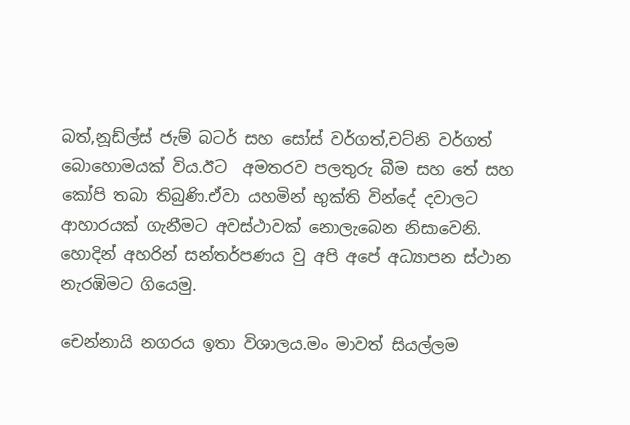බත්,නූඩ්ල්ස් ජැම් බටර් සහ සෝස් වර්ගත්,චට්නි වර්ගත් බොහොමයක් විය.ඊට  අමතරව පලතුරු බීම සහ තේ සහ කෝපි තබා තිබුණි.ඒවා යහමින් භුක්ති වින්දේ දවාලට ආහාරයක් ගැනීමට අවස්ථාවක් නොලැබෙන නිසාවෙනි.
හොදින් අහරින් සන්තර්පණය වු අපි අපේ අධ්‍යාපන ස්ථාන නැරඹිමට ගියෙමු.

චෙන්නායි නගරය ඉතා විශාලය.මං මාවත් සියල්ලම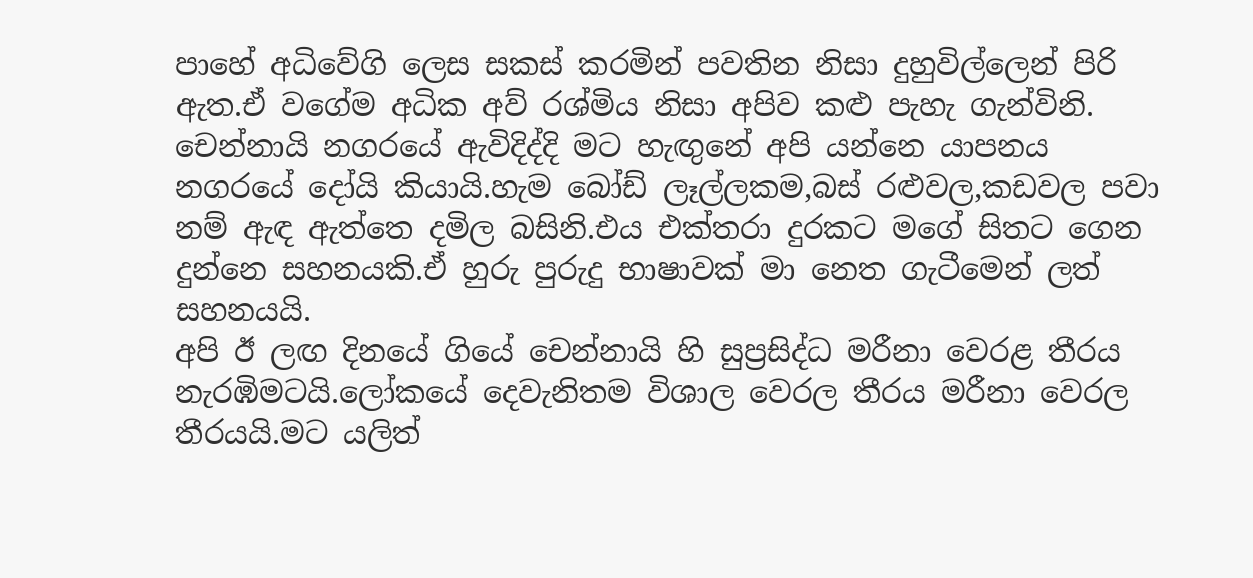පාහේ අධිවේගි ලෙස සකස් කරමින් පවතින නිසා දුහුවිල්ලෙන් පිරි ඇත.ඒ වගේම අධික අව් රශ්මිය නිසා අපිව කළු පැහැ ගැන්විනි.
චෙන්නායි නගරයේ ඇවිදිද්දි මට හැඟුනේ අපි යන්නෙ යාපනය නගරයේ දෝයි කියායි.හැම බෝඩ් ලෑල්ලකම,බස් රළුවල,කඩවල පවා නම් ඇඳ ඇත්තෙ දමිල බසිනි.එය එක්තරා දුරකට මගේ සිතට ගෙන දුන්නෙ සහනයකි.ඒ හුරු පුරුදු භාෂාවක් මා නෙත ගැටීමෙන් ලත් සහනයයි.
අපි ඊ ලඟ දිනයේ ගියේ චෙන්නායි හි සුප්‍රසිද්ධ මරීනා වෙරළ තීරය නැරඹිමටයි.ලෝකයේ දෙවැනිතම විශාල වෙරල තීරය මරීනා වෙරල තීරයයි.මට යලිත්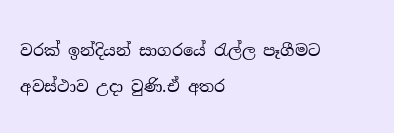වරක් ඉන්දියන් සාගරයේ රැල්ල පෑගීමට අවස්ථාව උදා වුණි.ඒ අතර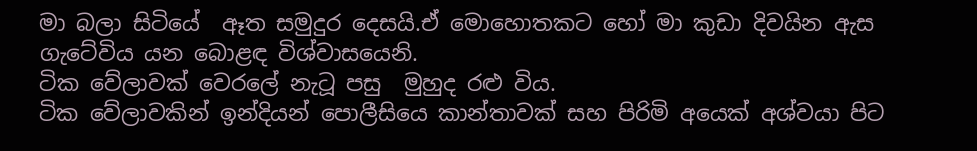මා බලා සිටියේ  ඈත සමුදුර දෙසයි.ඒ මොහොතකට හෝ මා කුඩා දිවයින ඇස ගැටේවිය යන බොළඳ විශ්වාසයෙනි.
ටික වේලාවක් වෙරලේ නැටූ පසු  මුහුද රළු විය.
ටික වේලාවකින් ඉන්දියන් පොලීසියෙ කාන්තාවක් සහ පිරිමි අයෙක් අශ්වයා පිට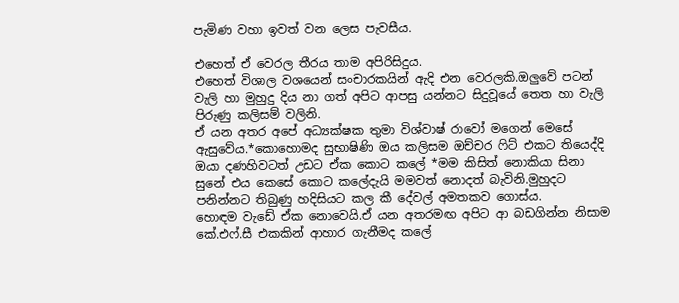පැමිණ වහා ඉවත් වන ලෙස පැවසීය.

එහෙත් ඒ වෙරල තීරය තාම අපිරිසිදුය.
එහෙත් විශාල වශයෙන් සංචාරකයින් ඇදි එන වෙරලකි.ඔලුවේ පටන් වැලි හා මුහුදු දිය නා ගත් අපිට ආපසු යන්නට සිදුවූයේ තෙත හා වැලි පිරුණු කලිසම් වලිනි.
ඒ යන අතර අපේ අධ්‍යක්ෂක තුමා විශ්වාෂ් රාවෝ මගෙන් මෙසේ ඇසුවේය.*කොහොමද සුභාෂිණි ඔය කලිසම ඔච්චර ෆිට් එකට තියෙද්දි ඔයා දණහිවටත් උඩට ඒක කොට කලේ *මම කිසිත් නොකියා සිනා සුනේ එය කෙසේ කොට කලේදැයි මමවත් නොදත් බැවිනි.මුහුදට පනින්නට තිබුණු හදිසියට කල කී දේවල් අමතකව ගොස්ය.
හොඳම වැඩේ ඒක නොවෙයි.ඒ යන අතරමඟ අපිට ආ බඩගින්න නිසාම කේ.එෆ්.සී එකකින් ආහාර ගැනීමද කලේ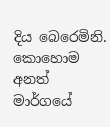දිය බෙරෙමිනි.
කොහොම අනත් මාර්ගයේ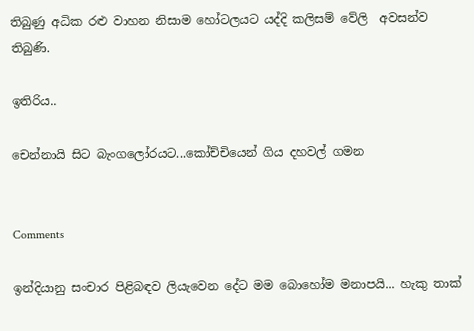තිබුණු අධික රළු වාහන නිසාම හෝටලයට යද්දි කලිසම් වේලි  අවසන්ව තිබුණි.

ඉතිරිය..

චෙන්නායි සිට බැංගලෝරයට...කෝච්චියෙන් ගිය දහවල් ගමන


Comments

ඉන්දියානු සංචාර පිළිබඳව ලියැවෙන දේට මම බොහෝම මනාපයි... හැකු තාක්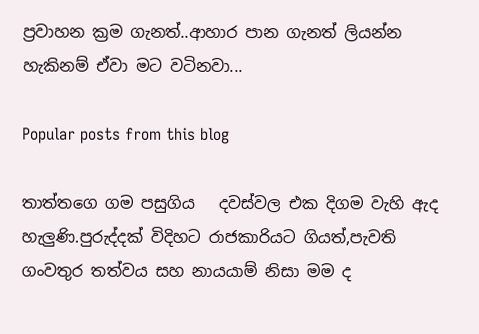ප්‍රවාහන ක්‍රම ගැනත්..ආහාර පාන ගැනත් ලියන්න හැකිනම් ඒවා මට වටිනවා...

Popular posts from this blog

තාත්තගෙ ගම පසුගිය   දවස්වල එක දිගම වැහි ඇද හැලුණි.පුරුද්දක් විදිහට රාජකාරියට ගියත්,පැවති ගංවතුර තත්වය සහ නායයාම් නිසා මම ද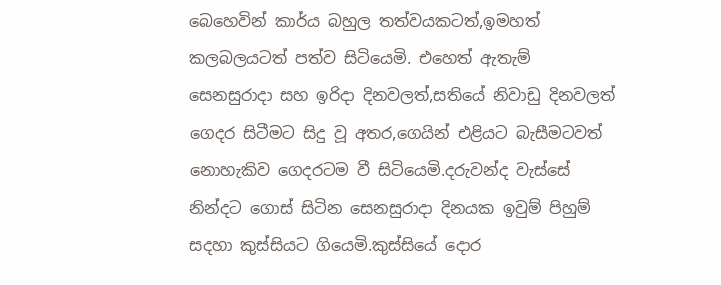බෙහෙවින් කාර්ය බහුල තත්වයකටත්,ඉමහත් කලබලයටත් පත්ව සිටියෙමි. එහෙත් ඇතැම් සෙනසුරාදා සහ ඉරිදා දිනවලත්,සතියේ නිවාඩු දිනවලත් ගෙදර සිටීමට සිදු වූ අතර,ගෙයින් එළියට බැසීමටවත් නොහැකිව ගෙදරටම වී සිටියෙමි.දරුවන්ද වැස්සේ නින්දට ගොස් සිටින සෙනසුරාදා දිනයක ඉවුම් පිහුම් සදහා කුස්සියට ගියෙමි.කුස්සියේ දොර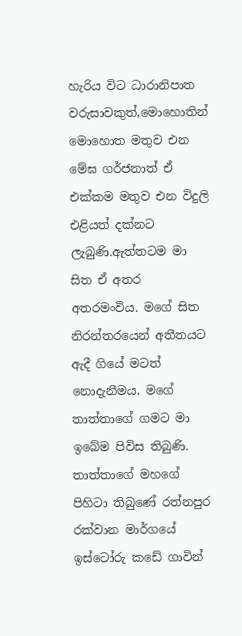හැරිය විට ධාරානිපාත වරුසාවකුත්,මොහොතින් මොහොත මතුව එන මේඝ ගර්ජනාත් ඒ එක්කම මතුව එන විදුලි එළියත් දක්නට ලැබුණි.ඇත්තටම මා සිත ඒ අතර අතරමංවිය. මගේ සිත නිරන්තරයෙන් අතීතයට ඇදී ගියේ මටත් නොදැනීමය. මගේ තාත්තාගේ ගමට මා ඉබේම පිවිස තිබුණි. තාත්තාගේ මහගේ පිහිටා තිබුණේ රත්නපුර රක්වාන මාර්ගයේ ඉස්ටෝරු කඩේ ගාවින්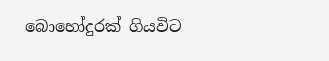බොහෝදුරක් ගියවිට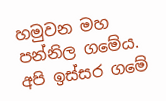හමුවන මහ පන්නිල ගමේය. අපි ඉස්සර ගමේ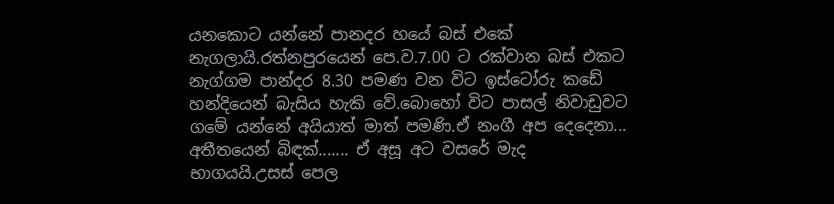යනකොට යන්නේ පානදර හයේ බස් එකේ නැගලායි.රත්නපුරයෙන් පෙ.ව.7.00 ට රක්වාන බස් එකට නැග්ගම පාන්දර 8.30 පමණ වන විට ඉස්ටෝරු කඩේ හන්දියෙන් බැසිය හැකි වේ.බොහෝ විට පාසල් නිවාඩුවට ගමේ යන්නේ අයියාත් මාත් පමණි.ඒ නංගී අප දෙදෙනා...
අතීතයෙන් බිඳක්....... ඒ අසූ අට වසරේ මැද භාගයයි.උසස් පෙල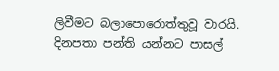ලිවීමට බලාපොරොත්තුවූ වාරයි. දිනපතා පන්ති යන්නට පාසල්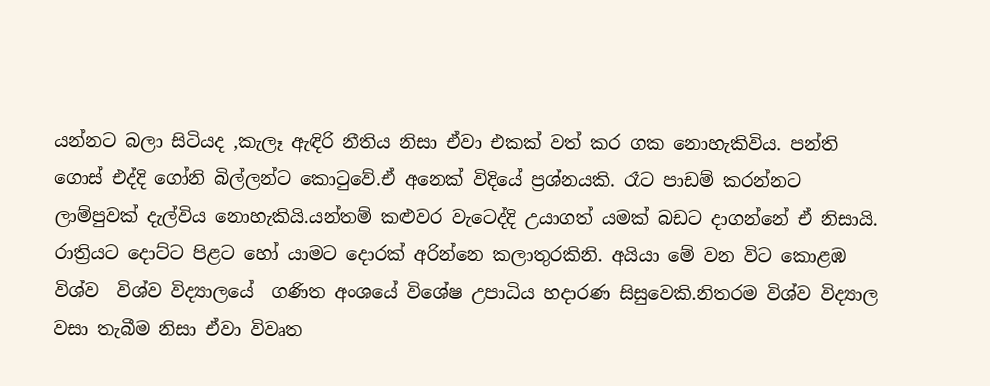යන්නට බලා සිටියද ,කැලෑ ඇඳිරි නීතිය නිසා ඒවා එකක් වත් කර ගක නොහැකිවිය. පන්ති ගොස් එද්දි ගෝනි බිල්ලන්ට කොටුවේ.ඒ අනෙක් විදියේ ප්‍රශ්නයකි. රෑට පාඩම් කරන්නට ලාම්පුවක් දැල්විය නොහැකියි.යන්තම් කළුවර වැටෙද්දි උයාගත් යමක් බඩට දාගන්නේ ඒ නිසායි. රාත්‍රියට දොට්ට පිළට හෝ යාමට දොරක් අරින්නෙ කලාතුරකිනි. අයියා මේ වන විට කොළඹ විශ්ව  විශ්ව විද්‍යාලයේ  ගණිත අංශයේ විශේෂ උපාධිය හදාරණ සිසුවෙකි.නිතරම විශ්ව විද්‍යාල වසා තැබීම නිසා ඒවා විවෘත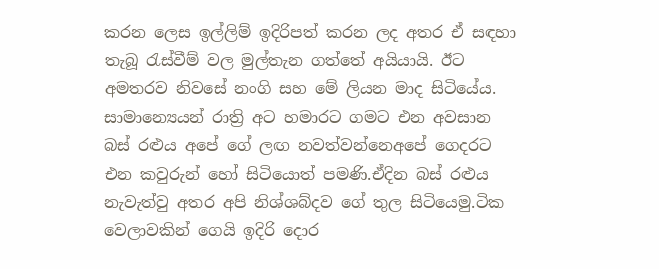කරන ලෙස ඉල්ලිම් ඉදිරිපත් කරන ලද අතර ඒ සඳහා තැබූ රැස්වීම් වල මුල්තැන ගත්තේ අයියායි. ඊට අමතරව නිවසේ නංගි සහ මේ ලියන මාද සිටියේය. සාමාන්‍යෙයන් රාත්‍රි අට හමාරට ගමට එන අවසාන බස් රළුය අපේ ගේ ලඟ නවත්වන්නෙඅපේ ගෙදරට එන කවුරුන් හෝ සිටියොත් පමණි.ඒදින බස් රළුය නැවැත්වු අතර අපි නිශ්ශබ්දව ගේ තුල සිටියෙමු.ටික වෙලාවකින් ගෙයි ඉදිරි දොර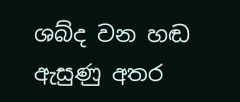ශබ්ද වන හඬ ඇසුණු අතර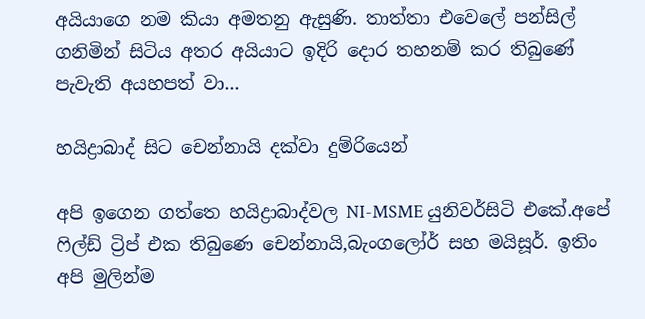අයියාගෙ නම කියා අමතනු ඇසුණි. තාත්තා එවෙලේ පන්සිල් ගනිමින් සිටිය අතර අයියාට ඉදිරි දොර තහනම් කර තිබුණේ පැවැති අයහපත් වා...

හයිද්‍රාබාද් සිට චෙන්නායි දක්වා දුම්රියෙන්

අපි ඉගෙන ගත්තෙ හයිද්‍රාබාද්වල NI-MSME යුනිවර්සිටි එකේ.අපේ ෆිල්ඩ් ට්‍රිප් එක තිබුණෙ චෙන්නායි,බැංගලෝර් සහ මයිසූර්. ඉතිං අපි මුලින්ම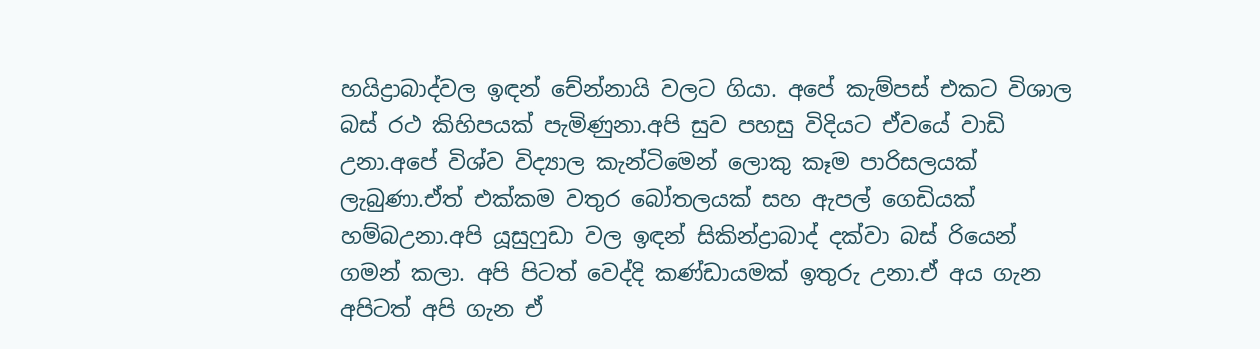හයිද්‍රාබාද්වල ඉඳන් චේන්නායි වලට ගියා. අපේ කැම්පස් එකට විශාල බස් රථ කිහිපයක් පැමිණුනා.අපි සුව පහසු විදියට ඒවයේ වාඩි උනා.අපේ විශ්ව විද්‍යාල කැන්ටිමෙන් ලොකු කෑම පාරිසලයක් ලැබුණා.ඒත් එක්කම වතුර බෝතලයක් සහ ඇපල් ගෙඩියක් හම්බඋනා.අපි යූසුෆුඩා වල ඉඳන් සිකින්ද්‍රාබාද් දක්වා බස් රියෙන් ගමන් කලා. අපි පිටත් වෙද්දි කණ්ඩායමක් ඉතුරු උනා.ඒ අය ගැන අපිටත් අපි ගැන ඒ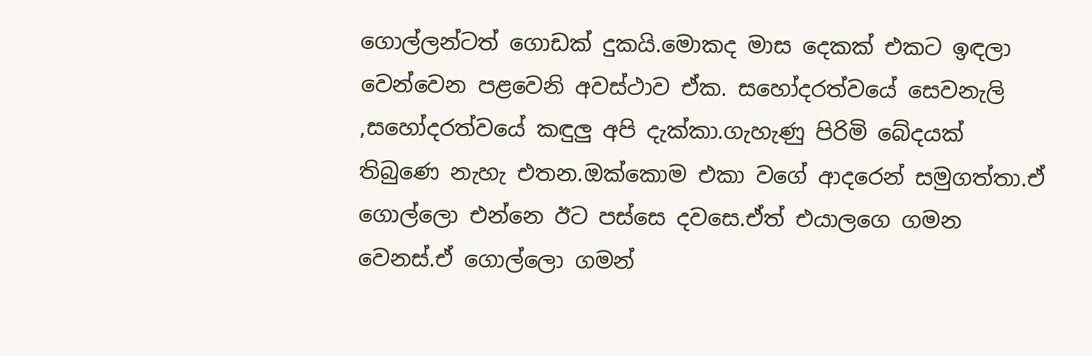ගොල්ලන්ටත් ගොඩක් දුකයි.මොකද මාස දෙකක් එකට ඉඳලා වෙන්වෙන පළවෙනි අවස්ථාව ඒක. සහෝදරත්වයේ සෙවනැලි ,සහෝදරත්වයේ කඳුලු අපි දැක්කා.ගැහැණු පිරිමි බේදයක් තිබුණෙ නැහැ එතන.ඔක්කොම එකා වගේ ආදරෙන් සමුගත්තා.ඒ ගොල්ලො එන්නෙ ඊට පස්සෙ දවසෙ.ඒත් එයාලගෙ ගමන වෙනස්.ඒ ගොල්ලො ගමන්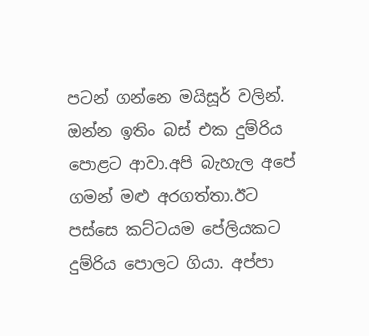පටන් ගන්නෙ මයිසූර් වලින්. ඔන්න ඉතිං බස් එක දුම්රිය පොළට ආවා.අපි බැහැල අපේ ගමන් මළු අරගත්තා.ඊට පස්සෙ කට්ටයම පේලියකට දුම්රිය පොලට ගියා. අප්පා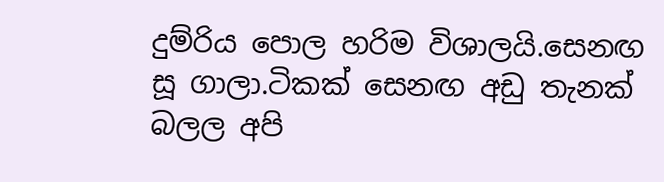දුම්රිය පොල හරිම විශාලයි.සෙනඟ සූ ගාලා.ටිකක් සෙනඟ අඩු තැනක් බලල අපි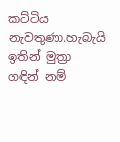කට්ටිය නැවතුණා.හැබැයි ඉතින් මුත්‍රා ගඳින් නම්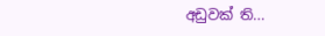අඩුවක් ති...